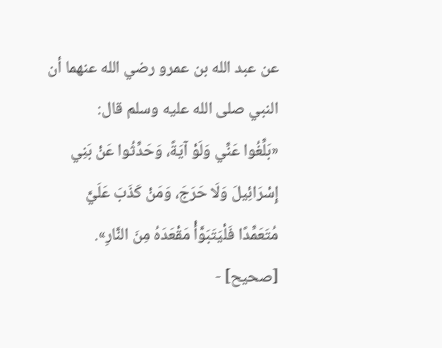عن عبد الله بن عمرو رضي الله عنهما أن النبي صلى الله عليه وسلم قال:
«بَلِّغُوا عَنِّي وَلَوْ آيَةً، وَحَدِّثُوا عَنْ بَنِي إِسْرَائِيلَ وَلَا حَرَجَ، وَمَنْ كَذَبَ عَلَيَّ مُتَعَمِّدًا فَلْيَتَبَوَّأْ مَقْعَدَهُ مِنَ النَّارِ».
[صحيح] -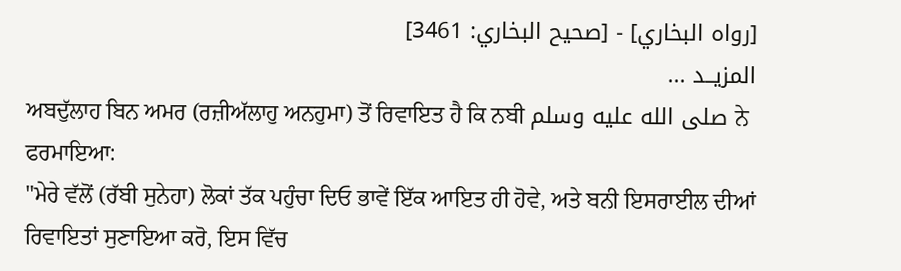[رواه البخاري] - [صحيح البخاري: 3461]
المزيــد ...
ਅਬਦੁੱਲਾਹ ਬਿਨ ਅਮਰ (ਰਜ਼ੀਅੱਲਾਹੁ ਅਨਹੁਮਾ) ਤੋਂ ਰਿਵਾਇਤ ਹੈ ਕਿ ਨਬੀ صلى الله عليه وسلم ਨੇ ਫਰਮਾਇਆ:
"ਮੇਰੇ ਵੱਲੋਂ (ਰੱਬੀ ਸੁਨੇਹਾ) ਲੋਕਾਂ ਤੱਕ ਪਹੁੰਚਾ ਦਿਓ ਭਾਵੇਂ ਇੱਕ ਆਇਤ ਹੀ ਹੋਵੇ, ਅਤੇ ਬਨੀ ਇਸਰਾਈਲ ਦੀਆਂ ਰਿਵਾਇਤਾਂ ਸੁਣਾਇਆ ਕਰੋ, ਇਸ ਵਿੱਚ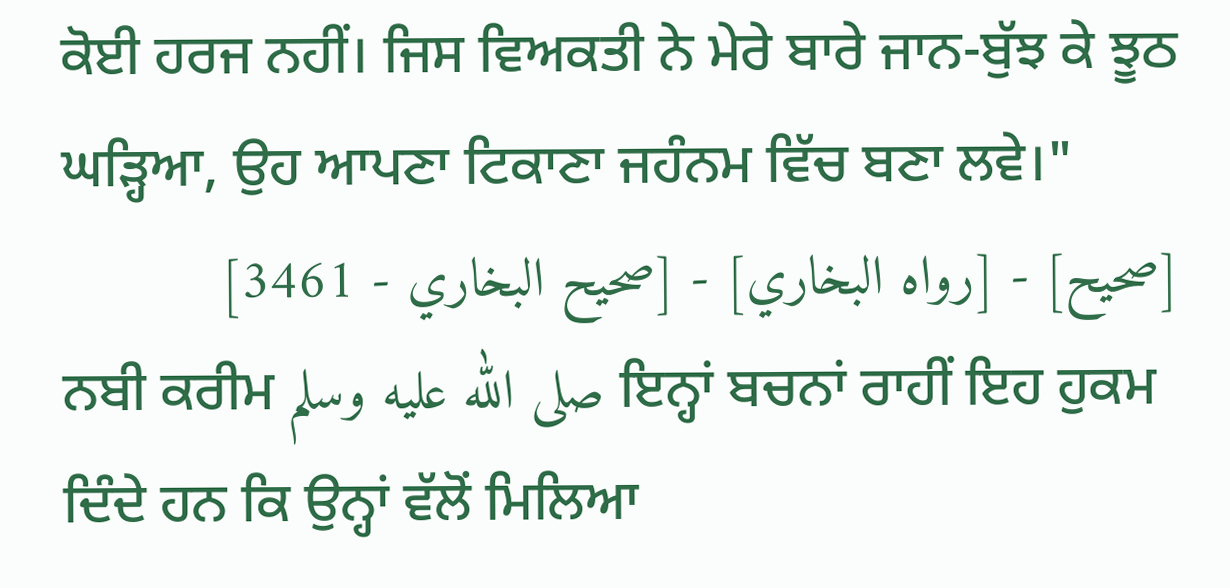ਕੋਈ ਹਰਜ ਨਹੀਂ। ਜਿਸ ਵਿਅਕਤੀ ਨੇ ਮੇਰੇ ਬਾਰੇ ਜਾਨ-ਬੁੱਝ ਕੇ ਝੂਠ ਘੜ੍ਹਿਆ, ਉਹ ਆਪਣਾ ਟਿਕਾਣਾ ਜਹੰਨਮ ਵਿੱਚ ਬਣਾ ਲਵੇ।"
[صحيح] - [رواه البخاري] - [صحيح البخاري - 3461]
ਨਬੀ ਕਰੀਮ صلى الله عليه وسلم ਇਨ੍ਹਾਂ ਬਚਨਾਂ ਰਾਹੀਂ ਇਹ ਹੁਕਮ ਦਿੰਦੇ ਹਨ ਕਿ ਉਨ੍ਹਾਂ ਵੱਲੋਂ ਮਿਲਿਆ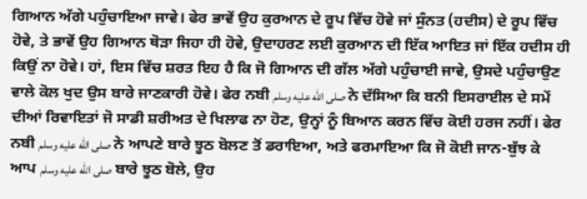ਗਿਆਨ ਅੱਗੇ ਪਹੁੰਚਾਇਆ ਜਾਵੇ। ਫੇਰ ਭਾਵੇਂ ਉਹ ਕੁਰਆਨ ਦੇ ਰੂਪ ਵਿੱਚ ਹੋਵੇ ਜਾਂ ਸੁੰਨਤ (ਹਦੀਸ) ਦੇ ਰੂਪ ਵਿੱਚ ਹੋਵੇ, ਤੇ ਭਾਵੇਂ ਉਹ ਗਿਆਨ ਥੋੜਾ ਜਿਹਾ ਹੀ ਹੋਵੇ, ਉਦਾਹਰਣ ਲਈ ਕੁਰਆਨ ਦੀ ਇੱਕ ਆਇਤ ਜਾਂ ਇੱਕ ਹਦੀਸ ਹੀ ਕਿਉਂ ਨਾ ਹੋਵੇ। ਹਾਂ, ਇਸ ਵਿੱਚ ਸ਼ਰਤ ਇਹ ਹੈ ਕਿ ਜੋ ਗਿਆਨ ਦੀ ਗੱਲ ਅੱਗੇ ਪਹੁੰਚਾਈ ਜਾਵੇ, ਉਸਦੇ ਪਹੁੰਚਾਉਣ ਵਾਲੇ ਕੋਲ ਖੁਦ ਉਸ ਬਾਰੇ ਜਾਣਕਾਰੀ ਹੋਵੇ। ਫੇਰ ਨਬੀ صلى الله عليه وسلم ਨੇ ਦੱਸਿਆ ਕਿ ਬਨੀ ਇਸਰਾਈਲ ਦੇ ਸਮੇਂ ਦੀਆਂ ਰਿਵਾਇਤਾਂ ਜੋ ਸਾਡੀ ਸ਼ਰੀਅਤ ਦੇ ਖਿਲਾਫ ਨਾ ਹੋਣ, ਉਨ੍ਹਾਂ ਨੂੰ ਬਿਆਨ ਕਰਨ ਵਿੱਚ ਕੋਈ ਹਰਜ ਨਹੀਂ। ਫੇਰ ਨਬੀ صلى الله عليه وسلم ਨੇ ਆਪਣੇ ਬਾਰੇ ਝੂਠ ਬੋਲਣ ਤੋਂ ਡਰਾਇਆ, ਅਤੇ ਫਰਮਾਇਆ ਕਿ ਜੋ ਕੋਈ ਜਾਨ-ਬੁੱਝ ਕੇ ਆਪ صلى الله عليه وسلم ਬਾਰੇ ਝੂਠ ਬੋਲੇ, ਉਹ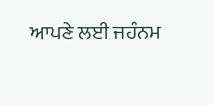ਆਪਣੇ ਲਈ ਜਹੰਨਮ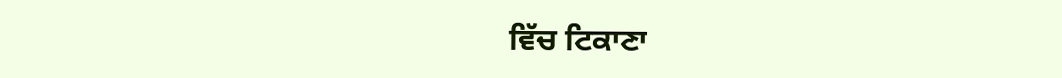ਵਿੱਚ ਟਿਕਾਣਾ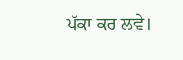ਪੱਕਾ ਕਰ ਲਵੇ।